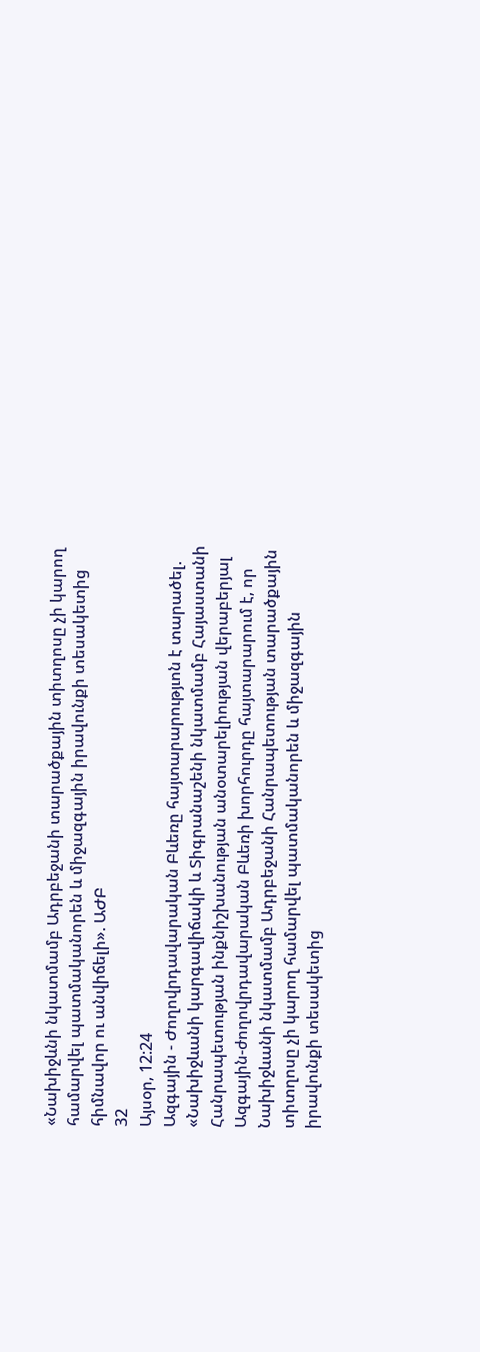«Նախիջևնի նկատմամբ Ադրբեջանի տարածքային տիտղոսը չի կարող համարվել պատմականորեն և միջազգային իրավունքի տեսակետից հիմնավոր ու անվիճելի». ԱԺԲ
32
Այսօր, 12:24
Ազգային - Ժողովրդավարական Բևեռը հայտարարությւոն է տարածել. «Նախիջևանի կարգավիճակի և Տիգրանաշենի նկատմամբ Հայաստանի Հանրապետության ինքնիշխանության անօտարելիության վերաբերյալ Ազգային-ժողովրդավարական Բևեռի խորհուրդը հայտարարում է, որ Նախիջևանի նկատմամբ Ադրբեջանի Հանրապետության տարածքային տիտղոսը չի կարող համարվել պատմականորեն և միջազգային իրավունքի տեսակետից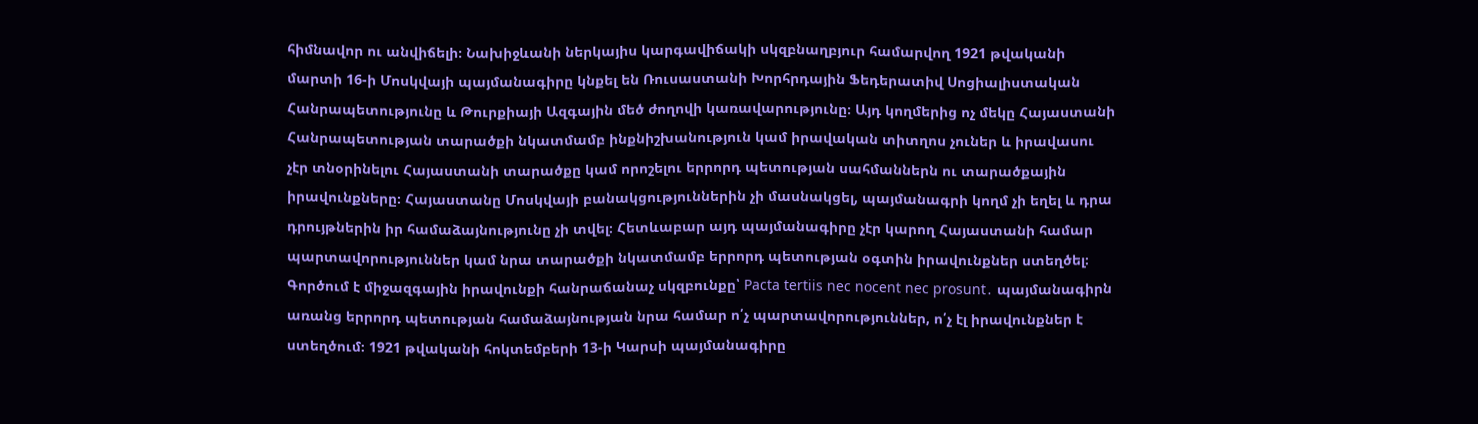հիմնավոր ու անվիճելի։ Նախիջևանի ներկայիս կարգավիճակի սկզբնաղբյուր համարվող 1921 թվականի մարտի 16-ի Մոսկվայի պայմանագիրը կնքել են Ռուսաստանի Խորհրդային Ֆեդերատիվ Սոցիալիստական Հանրապետությունը և Թուրքիայի Ազգային մեծ ժողովի կառավարությունը։ Այդ կողմերից ոչ մեկը Հայաստանի Հանրապետության տարածքի նկատմամբ ինքնիշխանություն կամ իրավական տիտղոս չուներ և իրավասու չէր տնօրինելու Հայաստանի տարածքը կամ որոշելու երրորդ պետության սահմաններն ու տարածքային իրավունքները։ Հայաստանը Մոսկվայի բանակցություններին չի մասնակցել, պայմանագրի կողմ չի եղել և դրա դրույթներին իր համաձայնությունը չի տվել։ Հետևաբար այդ պայմանագիրը չէր կարող Հայաստանի համար պարտավորություններ կամ նրա տարածքի նկատմամբ երրորդ պետության օգտին իրավունքներ ստեղծել։ Գործում է միջազգային իրավունքի հանրաճանաչ սկզբունքը՝ Pacta tertiis nec nocent nec prosunt․ պայմանագիրն առանց երրորդ պետության համաձայնության նրա համար ո՛չ պարտավորություններ, ո՛չ էլ իրավունքներ է ստեղծում։ 1921 թվականի հոկտեմբերի 13-ի Կարսի պայմանագիրը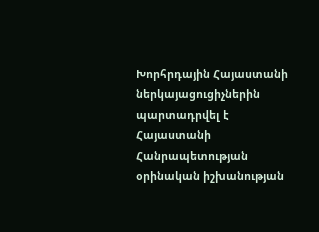Խորհրդային Հայաստանի ներկայացուցիչներին պարտադրվել է Հայաստանի Հանրապետության օրինական իշխանության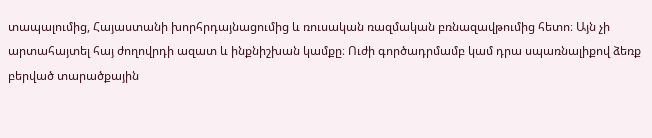տապալումից, Հայաստանի խորհրդայնացումից և ռուսական ռազմական բռնազավթումից հետո։ Այն չի արտահայտել հայ ժողովրդի ազատ և ինքնիշխան կամքը։ Ուժի գործադրմամբ կամ դրա սպառնալիքով ձեռք բերված տարածքային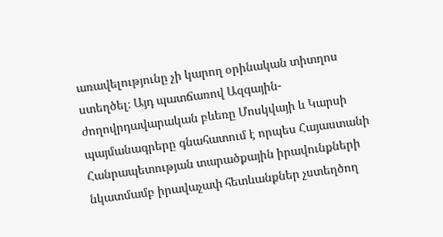առավելությունը չի կարող օրինական տիտղոս ստեղծել։ Այդ պատճառով Ազգային-ժողովրդավարական բևեռը Մոսկվայի և Կարսի պայմանագրերը գնահատում է որպես Հայաստանի Հանրապետության տարածքային իրավունքների նկատմամբ իրավաչափ հետևանքներ չստեղծող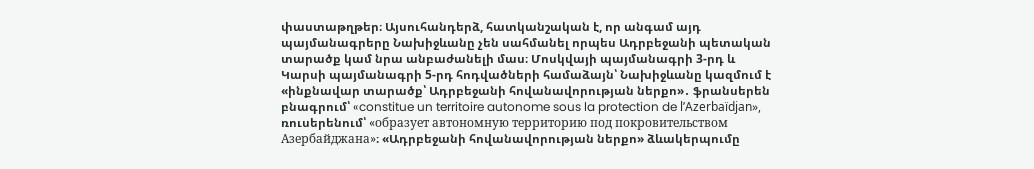փաստաթղթեր։ Այսուհանդերձ, հատկանշական է, որ անգամ այդ պայմանագրերը Նախիջևանը չեն սահմանել որպես Ադրբեջանի պետական տարածք կամ նրա անբաժանելի մաս։ Մոսկվայի պայմանագրի 3-րդ և Կարսի պայմանագրի 5-րդ հոդվածների համաձայն՝ Նախիջևանը կազմում է «ինքնավար տարածք՝ Ադրբեջանի հովանավորության ներքո»․ ֆրանսերեն բնագրում՝ «constitue un territoire autonome sous la protection de l’Azerbaïdjan», ռուսերենում՝ «образует автономную территорию под покровительством Азербайджана»։ «Ադրբեջանի հովանավորության ներքո» ձևակերպումը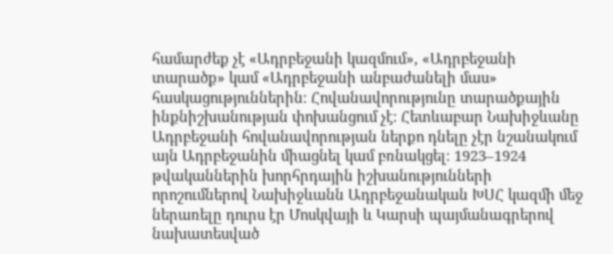համարժեք չէ «Ադրբեջանի կազմում», «Ադրբեջանի տարածք» կամ «Ադրբեջանի անբաժանելի մաս» հասկացություններին։ Հովանավորությունը տարածքային ինքնիշխանության փոխանցում չէ։ Հետևաբար Նախիջևանը Ադրբեջանի հովանավորության ներքո դնելը չէր նշանակում այն Ադրբեջանին միացնել կամ բռնակցել։ 1923–1924 թվականներին խորհրդային իշխանությունների որոշումներով Նախիջևանն Ադրբեջանական ԽՍՀ կազմի մեջ ներառելը դուրս էր Մոսկվայի և Կարսի պայմանագրերով նախատեսված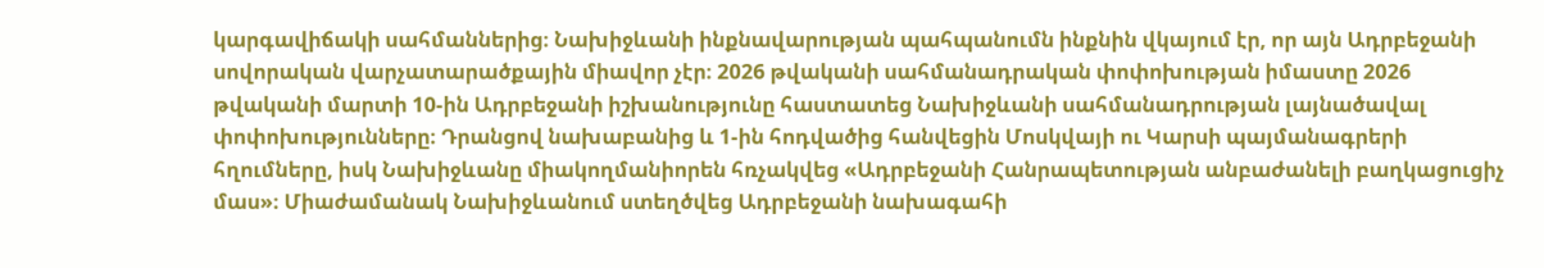կարգավիճակի սահմաններից։ Նախիջևանի ինքնավարության պահպանումն ինքնին վկայում էր, որ այն Ադրբեջանի սովորական վարչատարածքային միավոր չէր։ 2026 թվականի սահմանադրական փոփոխության իմաստը 2026 թվականի մարտի 10-ին Ադրբեջանի իշխանությունը հաստատեց Նախիջևանի սահմանադրության լայնածավալ փոփոխությունները։ Դրանցով նախաբանից և 1-ին հոդվածից հանվեցին Մոսկվայի ու Կարսի պայմանագրերի հղումները, իսկ Նախիջևանը միակողմանիորեն հռչակվեց «Ադրբեջանի Հանրապետության անբաժանելի բաղկացուցիչ մաս»։ Միաժամանակ Նախիջևանում ստեղծվեց Ադրբեջանի նախագահի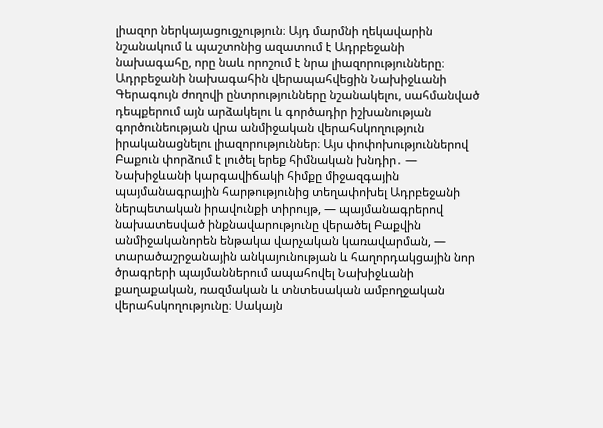լիազոր ներկայացուցչություն։ Այդ մարմնի ղեկավարին նշանակում և պաշտոնից ազատում է Ադրբեջանի նախագահը, որը նաև որոշում է նրա լիազորությունները։ Ադրբեջանի նախագահին վերապահվեցին Նախիջևանի Գերագույն ժողովի ընտրությունները նշանակելու, սահմանված դեպքերում այն արձակելու և գործադիր իշխանության գործունեության վրա անմիջական վերահսկողություն իրականացնելու լիազորություններ։ Այս փոփոխություններով Բաքուն փորձում է լուծել երեք հիմնական խնդիր․ — Նախիջևանի կարգավիճակի հիմքը միջազգային պայմանագրային հարթությունից տեղափոխել Ադրբեջանի ներպետական իրավունքի տիրույթ, — պայմանագրերով նախատեսված ինքնավարությունը վերածել Բաքվին անմիջականորեն ենթակա վարչական կառավարման, — տարածաշրջանային անկայունության և հաղորդակցային նոր ծրագրերի պայմաններում ապահովել Նախիջևանի քաղաքական, ռազմական և տնտեսական ամբողջական վերահսկողությունը։ Սակայն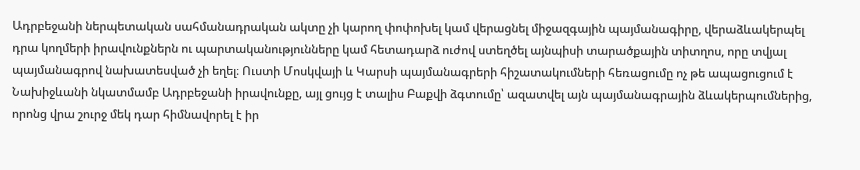Ադրբեջանի ներպետական սահմանադրական ակտը չի կարող փոփոխել կամ վերացնել միջազգային պայմանագիրը, վերաձևակերպել դրա կողմերի իրավունքներն ու պարտականությունները կամ հետադարձ ուժով ստեղծել այնպիսի տարածքային տիտղոս, որը տվյալ պայմանագրով նախատեսված չի եղել։ Ուստի Մոսկվայի և Կարսի պայմանագրերի հիշատակումների հեռացումը ոչ թե ապացուցում է Նախիջևանի նկատմամբ Ադրբեջանի իրավունքը, այլ ցույց է տալիս Բաքվի ձգտումը՝ ազատվել այն պայմանագրային ձևակերպումներից, որոնց վրա շուրջ մեկ դար հիմնավորել է իր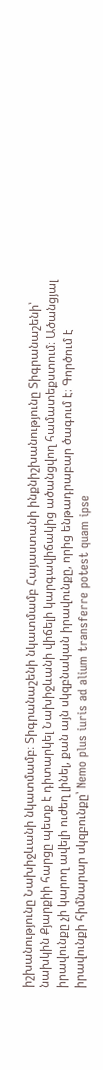իշխանությունը Նախիջևանի նկատմամբ։ Տիգրանաշենի նկատմամբ Հայաստանի ինքնիշխանությունը Տիգրանաշենի՝ նախկին Քյարքիի հարցը պետք է դիտարկել Նախիջևանի վիճելի կարգավիճակից ածանցվող համատեքստում։ Ածանցյալ իրավունքը չի կարող ավելի ուժեղ լինել, քան այն սկզբնական իրավունքը, որից ենթադրաբար ծագում է։ Գործում է իրավունքի հիմնարար սկզբունքը՝ Nemo plus iuris ad alium transferre potest quam ipse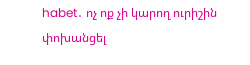habet․ ոչ ոք չի կարող ուրիշին փոխանցել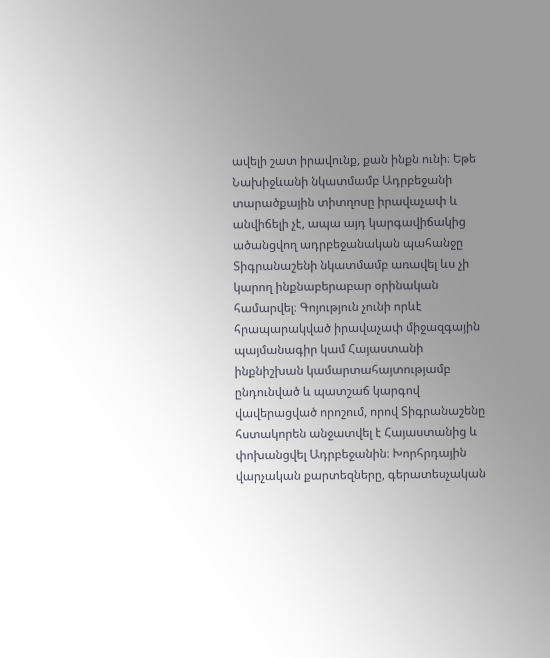ավելի շատ իրավունք, քան ինքն ունի։ Եթե Նախիջևանի նկատմամբ Ադրբեջանի տարածքային տիտղոսը իրավաչափ և անվիճելի չէ, ապա այդ կարգավիճակից ածանցվող ադրբեջանական պահանջը Տիգրանաշենի նկատմամբ առավել ևս չի կարող ինքնաբերաբար օրինական համարվել։ Գոյություն չունի որևէ հրապարակված իրավաչափ միջազգային պայմանագիր կամ Հայաստանի ինքնիշխան կամարտահայտությամբ ընդունված և պատշաճ կարգով վավերացված որոշում, որով Տիգրանաշենը հստակորեն անջատվել է Հայաստանից և փոխանցվել Ադրբեջանին։ Խորհրդային վարչական քարտեզները, գերատեսչական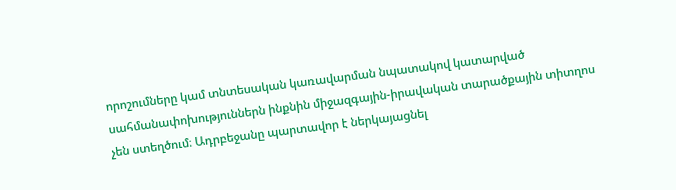որոշումները կամ տնտեսական կառավարման նպատակով կատարված սահմանափոխություններն ինքնին միջազգային-իրավական տարածքային տիտղոս չեն ստեղծում։ Ադրբեջանը պարտավոր է ներկայացնել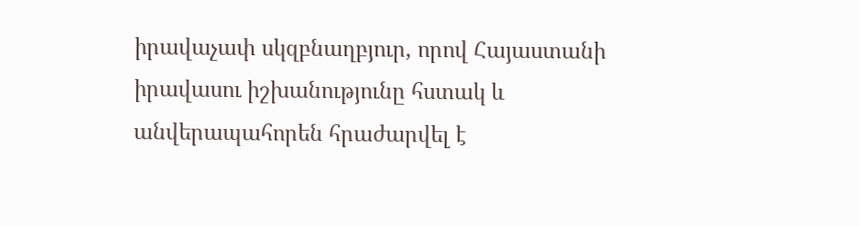իրավաչափ սկզբնաղբյուր, որով Հայաստանի իրավասու իշխանությունը հստակ և անվերապահորեն հրաժարվել է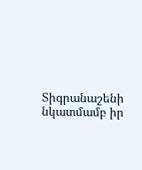Տիգրանաշենի նկատմամբ իր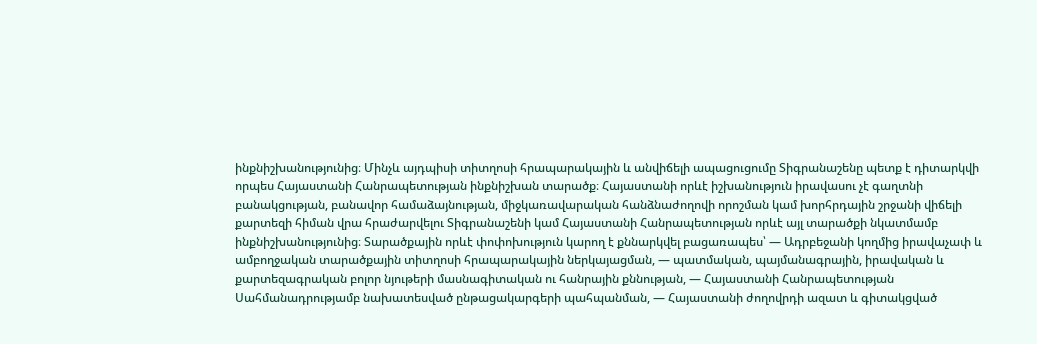ինքնիշխանությունից։ Մինչև այդպիսի տիտղոսի հրապարակային և անվիճելի ապացուցումը Տիգրանաշենը պետք է դիտարկվի որպես Հայաստանի Հանրապետության ինքնիշխան տարածք։ Հայաստանի որևէ իշխանություն իրավասու չէ գաղտնի բանակցության, բանավոր համաձայնության, միջկառավարական հանձնաժողովի որոշման կամ խորհրդային շրջանի վիճելի քարտեզի հիման վրա հրաժարվելու Տիգրանաշենի կամ Հայաստանի Հանրապետության որևէ այլ տարածքի նկատմամբ ինքնիշխանությունից։ Տարածքային որևէ փոփոխություն կարող է քննարկվել բացառապես՝ — Ադրբեջանի կողմից իրավաչափ և ամբողջական տարածքային տիտղոսի հրապարակային ներկայացման, — պատմական, պայմանագրային, իրավական և քարտեզագրական բոլոր նյութերի մասնագիտական ու հանրային քննության, — Հայաստանի Հանրապետության Սահմանադրությամբ նախատեսված ընթացակարգերի պահպանման, — Հայաստանի ժողովրդի ազատ և գիտակցված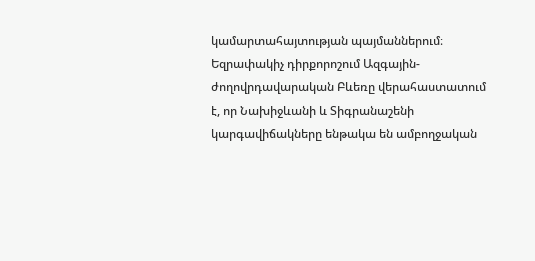կամարտահայտության պայմաններում։ Եզրափակիչ դիրքորոշում Ազգային-ժողովրդավարական Բևեռը վերահաստատում է, որ Նախիջևանի և Տիգրանաշենի կարգավիճակները ենթակա են ամբողջական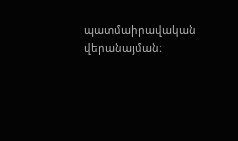պատմաիրավական վերանայման։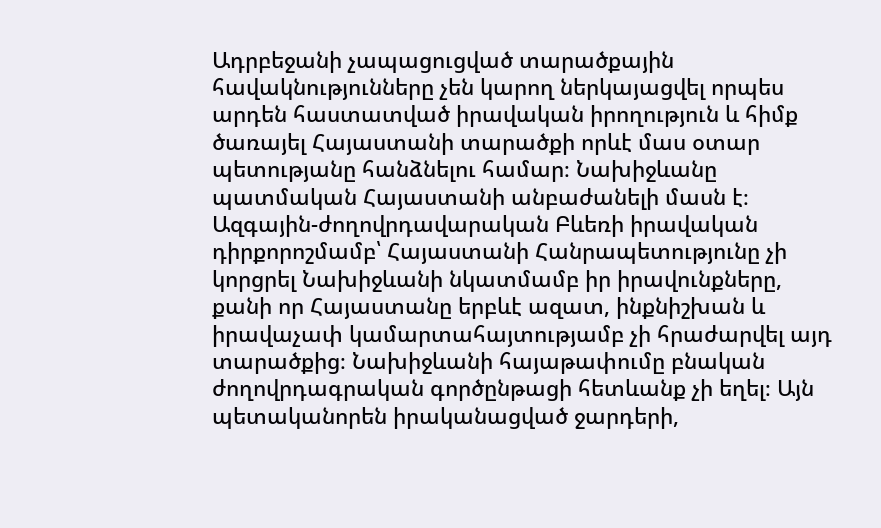Ադրբեջանի չապացուցված տարածքային հավակնությունները չեն կարող ներկայացվել որպես արդեն հաստատված իրավական իրողություն և հիմք ծառայել Հայաստանի տարածքի որևէ մաս օտար պետությանը հանձնելու համար։ Նախիջևանը պատմական Հայաստանի անբաժանելի մասն է։ Ազգային-ժողովրդավարական Բևեռի իրավական դիրքորոշմամբ՝ Հայաստանի Հանրապետությունը չի կորցրել Նախիջևանի նկատմամբ իր իրավունքները, քանի որ Հայաստանը երբևէ ազատ, ինքնիշխան և իրավաչափ կամարտահայտությամբ չի հրաժարվել այդ տարածքից։ Նախիջևանի հայաթափումը բնական ժողովրդագրական գործընթացի հետևանք չի եղել։ Այն պետականորեն իրականացված ջարդերի,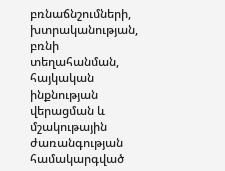բռնաճնշումների, խտրականության, բռնի տեղահանման, հայկական ինքնության վերացման և մշակութային ժառանգության համակարգված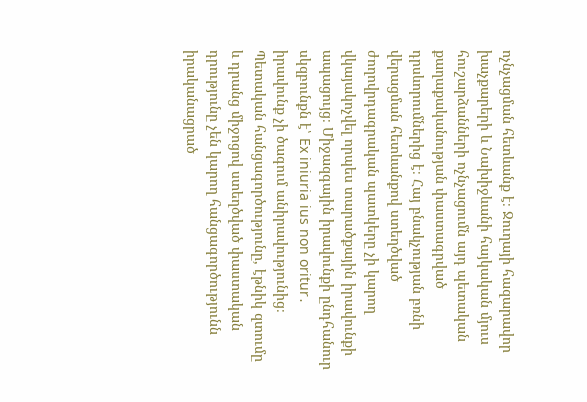ոչնչացման հետևանք է։ Ջուղայի հազարավոր խաչքարերի և Նախիջևանի հայկական մյուս հուշարձանների ոչնչացումն այդ պետական քաղաքականության փաստագրված դրսևորումներից է։ Հայ բնակչության բռնի վերացման հետևանքով ստեղծված ժողովրդագրական պատկերը չի կարող վկայակոչվել որպես տարածքային իրավունքի ապացույց։ Միջազգային իրավունքի ընդհանուր սկզբունքն է՝ Ex iniuria ius non oritur․ իրավունք չի ծագում անիրավությունից։ Պետական հանցագործությունը, էթնիկ զտումը և դրանց միջոցով ստեղծված փաստական դրությունը չեն կարող հանցագործությունն իրականացրած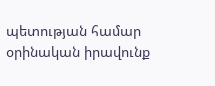պետության համար օրինական իրավունք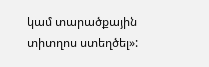կամ տարածքային տիտղոս ստեղծել»: